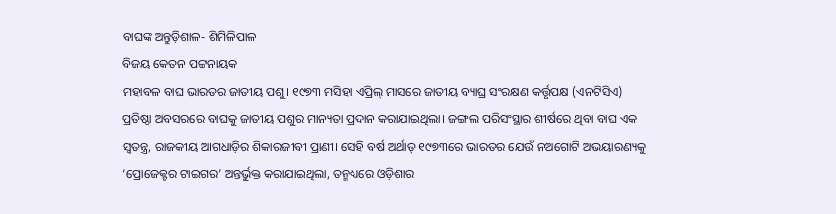ବାଘଙ୍କ ଅନ୍ତୁଡ଼ିଶାଳ- ଶିମିଳିପାଳ
ବିଜୟ କେତନ ପଟ୍ଟନାୟକ
ମହାବଳ ବାଘ ଭାରତର ଜାତୀୟ ପଶୁ। ୧୯୭୩ ମସିହା ଏପ୍ରିଲ୍ ମାସରେ ଜାତୀୟ ବ୍ୟାଘ୍ର ସଂରକ୍ଷଣ କର୍ତ୍ତୃପକ୍ଷ (ଏନଟିସିଏ) ପ୍ରତିଷ୍ଠା ଅବସରରେ ବାଘକୁ ଜାତୀୟ ପଶୁର ମାନ୍ୟତା ପ୍ରଦାନ କରାଯାଇଥିଲା। ଜଙ୍ଗଲ ପରିସଂସ୍ଥାର ଶୀର୍ଷରେ ଥିବା ବାଘ ଏକ ସ୍ବତନ୍ତ୍ର, ରାଜକୀୟ ଆଗଧାଡ଼ିର ଶିକାରଜୀବୀ ପ୍ରାଣୀ। ସେହି ବର୍ଷ ଅର୍ଥାତ୍ ୧୯୭୩ରେ ଭାରତର ଯେଉଁ ନଅଗୋଟି ଅଭୟାରଣ୍ୟକୁ ‘ପ୍ରୋଜେକ୍ଟର ଟାଇଗର’ ଅନ୍ତର୍ଭୁକ୍ତ କରାଯାଇଥିଲା, ତନ୍ମଧ୍ୟରେ ଓଡ଼ିଶାର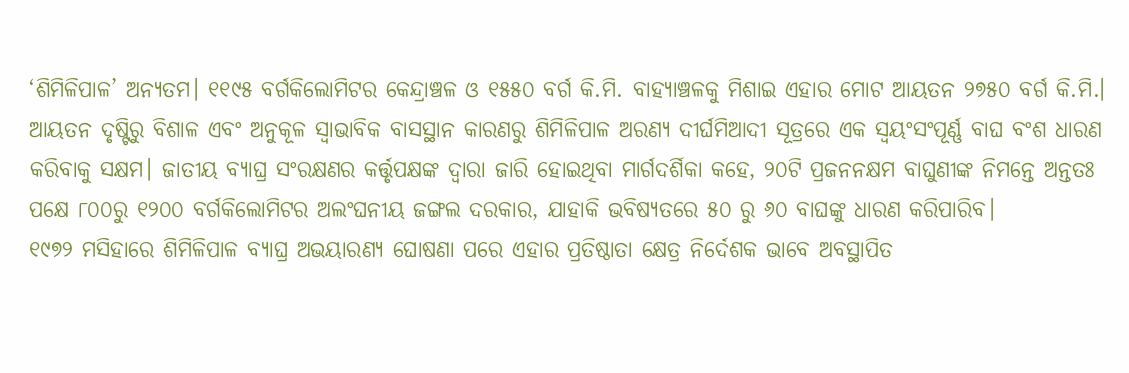‘ଶିମିଳିପାଳ’ ଅନ୍ୟତମ। ୧୧୯୫ ବର୍ଗକିଲୋମିଟର କେନ୍ଦ୍ରାଞ୍ଚଳ ଓ ୧୫୫୦ ବର୍ଗ କି.ମି. ବାହ୍ୟାଞ୍ଚଳକୁ ମିଶାଇ ଏହାର ମୋଟ ଆୟତନ ୨୭୫୦ ବର୍ଗ କି.ମି.। ଆୟତନ ଦୃଷ୍ଟିରୁ ବିଶାଳ ଏବଂ ଅନୁକୂଳ ସ୍ବାଭାବିକ ବାସସ୍ଥାନ କାରଣରୁ ଶିମିଳିପାଳ ଅରଣ୍ୟ ଦୀର୍ଘମିଆଦୀ ସୂତ୍ରରେ ଏକ ସ୍ବୟଂସଂପୂର୍ଣ୍ଣ ବାଘ ବଂଶ ଧାରଣ କରିବାକୁ ସକ୍ଷମ। ଜାତୀୟ ବ୍ୟାଘ୍ର ସଂରକ୍ଷଣର କର୍ତ୍ତୃପକ୍ଷଙ୍କ ଦ୍ବାରା ଜାରି ହୋଇଥିବା ମାର୍ଗଦର୍ଶିକା କହେ, ୨୦ଟି ପ୍ରଜନନକ୍ଷମ ବାଘୁଣୀଙ୍କ ନିମନ୍ତେ ଅନ୍ତତଃ ପକ୍ଷେ ୮୦୦ରୁ ୧୨୦୦ ବର୍ଗକିଲୋମିଟର ଅଲଂଘନୀୟ ଜଙ୍ଗଲ ଦରକାର, ଯାହାକି ଭବିଷ୍ୟତରେ ୫୦ ରୁ ୬୦ ବାଘଙ୍କୁ ଧାରଣ କରିପାରିବ।
୧୯୭୨ ମସିହାରେ ଶିମିଳିପାଳ ବ୍ୟାଘ୍ର ଅଭୟାରଣ୍ୟ ଘୋଷଣା ପରେ ଏହାର ପ୍ରତିଷ୍ଠାତା କ୍ଷେତ୍ର ନିର୍ଦେଶକ ଭାବେ ଅବସ୍ଥାପିତ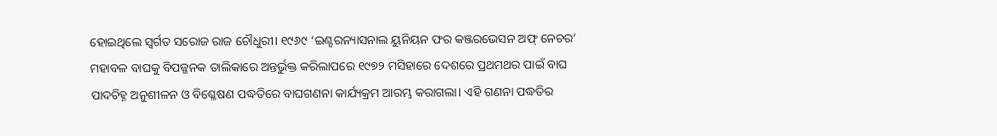ହୋଇଥିଲେ ସ୍ବର୍ଗତ ସରୋଜ ରାଜ ଚୌଧୁରୀ। ୧୯୬୯ ‘ଇଣ୍ଟରନ୍ୟାସନାଲ ୟୁନିୟନ ଫର କଞ୍ଜରଭେସନ ଅଫ୍ ନେଚର’ ମହାବଳ ବାଘକୁ ବିପଜ୍ଜନକ ତାଲିକାରେ ଅନ୍ତର୍ଭୁକ୍ତ କରିଲାପରେ ୧୯୭୨ ମସିହାରେ ଦେଶରେ ପ୍ରଥମଥର ପାଇଁ ବାଘ ପାଦଚିହ୍ନ ଅନୁଶୀଳନ ଓ ବିଶ୍ଳେଷଣ ପଦ୍ଧତିରେ ବାଘଗଣନା କାର୍ଯ୍ୟକ୍ରମ ଆରମ୍ଭ କରାଗଲା। ଏହି ଗଣନା ପଦ୍ଧତିର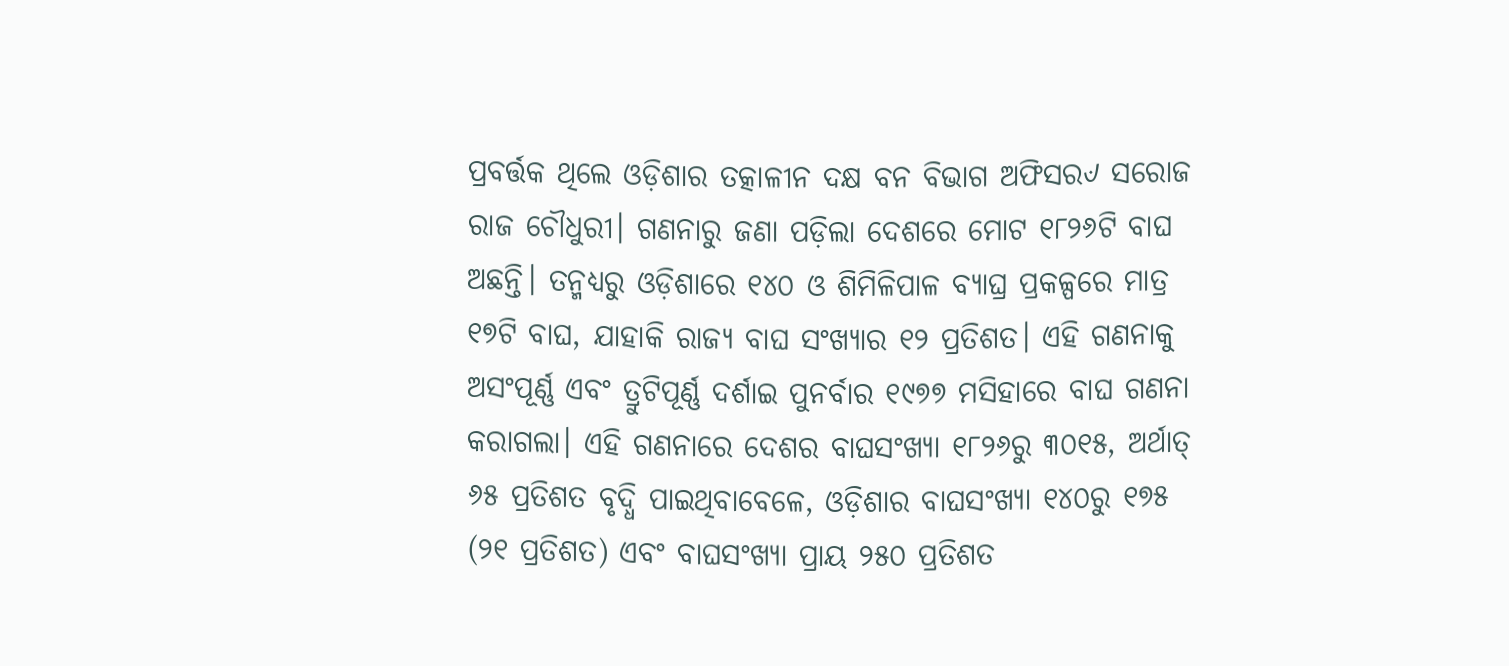ପ୍ରବର୍ତ୍ତକ ଥିଲେ ଓଡ଼ିଶାର ତତ୍କାଳୀନ ଦକ୍ଷ ବନ ବିଭାଗ ଅଫିସର୰ ସରୋଜ ରାଜ ଚୌଧୁରୀ। ଗଣନାରୁ ଜଣା ପଡ଼ିଲା ଦେଶରେ ମୋଟ ୧୮୨୬ଟି ବାଘ ଅଛନ୍ତି। ତନ୍ମଧ୍ୟରୁ ଓଡ଼ିଶାରେ ୧୪୦ ଓ ଶିମିଳିପାଳ ବ୍ୟାଘ୍ର ପ୍ରକଳ୍ପରେ ମାତ୍ର ୧୭ଟି ବାଘ, ଯାହାକି ରାଜ୍ୟ ବାଘ ସଂଖ୍ୟାର ୧୨ ପ୍ରତିଶତ। ଏହି ଗଣନାକୁ ଅସଂପୂର୍ଣ୍ଣ ଏବଂ ତ୍ରୁଟିପୂର୍ଣ୍ଣ ଦର୍ଶାଇ ପୁନର୍ବାର ୧୯୭୭ ମସିହାରେ ବାଘ ଗଣନା କରାଗଲା। ଏହି ଗଣନାରେ ଦେଶର ବାଘସଂଖ୍ୟା ୧୮୨୬ରୁ ୩୦୧୫, ଅର୍ଥାତ୍ ୬୫ ପ୍ରତିଶତ ବୃଦ୍ଧି ପାଇଥିବାବେଳେ, ଓଡ଼ିଶାର ବାଘସଂଖ୍ୟା ୧୪୦ରୁ ୧୭୫ (୨୧ ପ୍ରତିଶତ) ଏବଂ ବାଘସଂଖ୍ୟା ପ୍ରାୟ ୨୫୦ ପ୍ରତିଶତ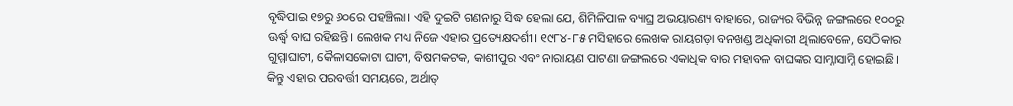ବୃଦ୍ଧିପାଇ ୧୭ରୁ ୬୦ରେ ପହଞ୍ଚିଲା। ଏହି ଦୁଇଟି ଗଣନାରୁ ସିଦ୍ଧ ହେଲା ଯେ, ଶିମିଳିପାଳ ବ୍ୟାଘ୍ର ଅଭୟାରଣ୍ୟ ବାହାରେ, ରାଜ୍ୟର ବିଭିନ୍ନ ଜଙ୍ଗଲରେ ୧୦୦ରୁ ଊର୍ଦ୍ଧ୍ବ ବାଘ ରହିଛନ୍ତି। ଲେଖକ ମଧ୍ୟ ନିଜେ ଏହାର ପ୍ରତ୍ୟେକ୍ଷଦର୍ଶୀ। ୧୯୮୪-୮୫ ମସିହାରେ ଲେଖକ ରାୟଗଡ଼ା ବନଖଣ୍ଡ ଅଧିକାରୀ ଥିଲାବେଳେ, ସେଠିକାର ଗୁମ୍ମାଘାଟୀ, କୈଳାସକୋଟା ଘାଟୀ, ବିଷମକଟକ, କାଶୀପୁର ଏବଂ ନାରାୟଣ ପାଟଣା ଜଙ୍ଗଲରେ ଏକାଧିକ ବାର ମହାବଳ ବାଘଙ୍କର ସାମ୍ନାସାମ୍ନି ହୋଇଛି।
କିନ୍ତୁ ଏହାର ପରବର୍ତ୍ତୀ ସମୟରେ, ଅର୍ଥାତ୍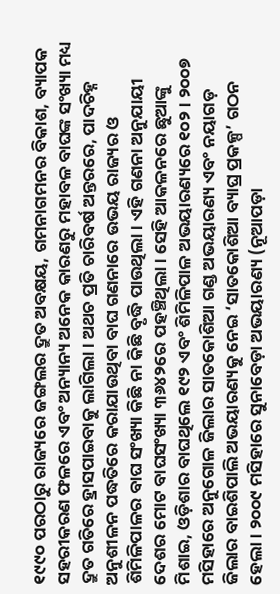୧୯୯୦ ପରଠାରୁ ରାଜ୍ୟରେ ଜଙ୍ଗଲର ଦ୍ରୁତ ଅବକ୍ଷୟ, ଗମନାଗମନର ବିକାଶ, ବ୍ୟାପକ ସହରୀକରଣ ଫଳରେ ଏବଂ ଅନ୍ୟାନ୍ୟ ଅନେକ କାରଣରୁ ମହାବଳ ବାଘଙ୍କ ସଂଖ୍ୟା ମଧ୍ୟ ଦ୍ରୁତ ଗତିରେ ହ୍ରାସପାଇବାକୁ ଲାଗିଲା। ଅଥଚ ପ୍ରତି ଚାରିବର୍ଷ ଅନ୍ତରରେ, ପାଦଚିହ୍ନ ଅନୁଶୀଳନ ପଦ୍ଧତିରେ କରାଯାଉଥିବା ବାଘ ଗଣନାରେ ଉଭୟ ରାଜ୍ୟର ଓ ଶିମିଳିପାଳର ବାଘ ସଂଖ୍ୟା କିଛି ନା କିଛି ବୃଦ୍ଧି ପାଉଥିଲା। ଏହି ଗଣନା ଅନୁଯାୟୀ ଦେଶର ମୋଟ ବାଘସଂଖ୍ୟା ୩୬୪୨ରେ ପହଞ୍ଚିଥିଲା। ସେହି ଆକଳନରେ ଛୁଆଙ୍କୁ ମିଶାଇ, ଓଡ଼ିଶାର ବାଘଥିଲେ ୧୯୨ ଏବଂ ଶିମିଳିପାଳ ଅଭୟାରଣ୍ୟରେ ୧୦୨। ୨୦୦୭ ମସିହାରେ ଅନୁଗୋଳ ଜିଲାର ସାତକୋଶିଆ ଗଣ୍ଡ ଅଭୟାରଣ୍ୟ ଏବଂ ନୟାଗଡ଼ ଜିଲାର ବାଇଶିପାଲି ଅଭୟାରଣ୍ୟକୁ ନେଇ ‘ସାତକୋଶିଆ ବ୍ୟାଘ୍ର ପ୍ରକଳ୍ପ’ ଗଠନ ହେଲା। ୨୦୦୯ ମସିହାରେ ସୁନାବେଡ଼ା ଅଭୟାରଣ୍ୟ (ନୂଆପଡ଼ା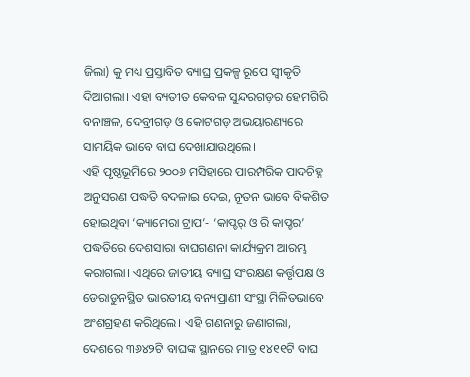ଜିଲା) କୁ ମଧ୍ୟ ପ୍ରସ୍ତାବିତ ବ୍ୟାଘ୍ର ପ୍ରକଳ୍ପ ରୂପେ ସ୍ବୀକୃତି ଦିଆଗଲା। ଏହା ବ୍ୟତୀତ କେବଳ ସୁନ୍ଦରଗଡ଼ର ହେମଗିରି ବନାଞ୍ଚଳ, ଦେବ୍ରୀଗଡ଼ ଓ କୋଟଗଡ଼ ଅଭୟାରଣ୍ୟରେ ସାମୟିକ ଭାବେ ବାଘ ଦେଖାଯାଉଥିଲେ।
ଏହି ପୃଷ୍ଠଭୂମିରେ ୨୦୦୬ ମସିହାରେ ପାରମ୍ପରିକ ପାଦଚିହ୍ନ ଅନୁସରଣ ପଦ୍ଧତି ବଦଳାଇ ଦେଇ, ନୂତନ ଭାବେ ବିକଶିତ ହୋଇଥିବା ‘କ୍ୟାମେରା ଟ୍ରାପ’- ‘କାପ୍ଚର୍ ଓ ରି କାପ୍ଚର’ ପଦ୍ଧତିରେ ଦେଶସାରା ବାଘଗଣନା କାର୍ଯ୍ୟକ୍ରମ ଆରମ୍ଭ କରାଗଲା। ଏଥିରେ ଜାତୀୟ ବ୍ୟାଘ୍ର ସଂରକ୍ଷଣ କର୍ତ୍ତୃପକ୍ଷ ଓ ଡେରାଡୁନସ୍ଥିତ ଭାରତୀୟ ବନ୍ୟପ୍ରାଣୀ ସଂସ୍ଥା ମିଳିତଭାବେ ଅଂଶଗ୍ରହଣ କରିଥିଲେ। ଏହି ଗଣନାରୁ ଜଣାଗଲା, ଦେଶରେ ୩୬୪୨ଟି ବାଘଙ୍କ ସ୍ଥାନରେ ମାତ୍ର ୧୪୧୧ଟି ବାଘ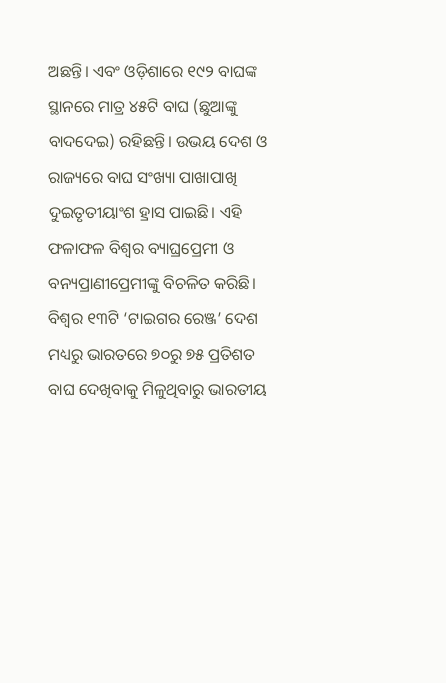ଅଛନ୍ତି। ଏବଂ ଓଡ଼ିଶାରେ ୧୯୨ ବାଘଙ୍କ ସ୍ଥାନରେ ମାତ୍ର ୪୫ଟି ବାଘ (ଛୁଆଙ୍କୁ ବାଦଦେଇ) ରହିଛନ୍ତି। ଉଭୟ ଦେଶ ଓ ରାଜ୍ୟରେ ବାଘ ସଂଖ୍ୟା ପାଖାପାଖି ଦୁଇତୃତୀୟାଂଶ ହ୍ରାସ ପାଇଛି। ଏହି ଫଳାଫଳ ବିଶ୍ବର ବ୍ୟାଘ୍ରପ୍ରେମୀ ଓ ବନ୍ୟପ୍ରାଣୀପ୍ରେମୀଙ୍କୁ ବିଚଳିତ କରିଛି। ବିଶ୍ବର ୧୩ଟି ‘ଟାଇଗର ରେଞ୍ଜ’ ଦେଶ ମଧ୍ୟରୁ ଭାରତରେ ୭୦ରୁ ୭୫ ପ୍ରତିଶତ ବାଘ ଦେଖିବାକୁ ମିଳୁଥିବାରୁ ଭାରତୀୟ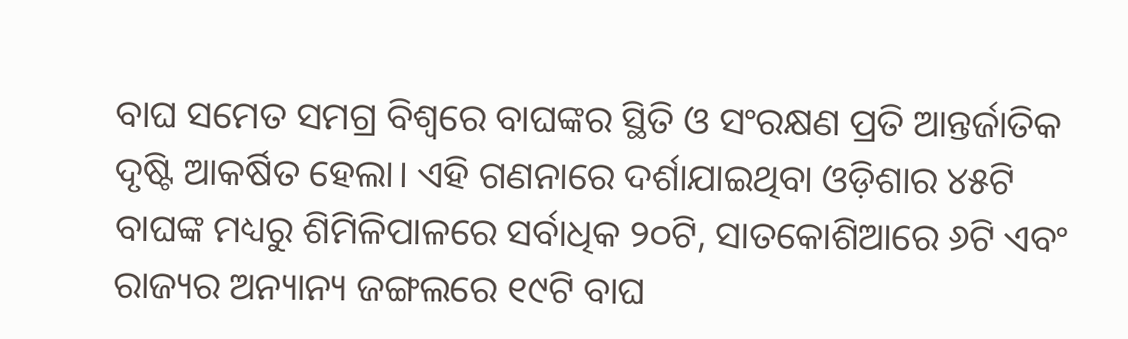ବାଘ ସମେତ ସମଗ୍ର ବିଶ୍ବରେ ବାଘଙ୍କର ସ୍ଥିତି ଓ ସଂରକ୍ଷଣ ପ୍ରତି ଆନ୍ତର୍ଜାତିକ ଦୃଷ୍ଟି ଆକର୍ଷିତ ହେଲା। ଏହି ଗଣନାରେ ଦର୍ଶାଯାଇଥିବା ଓଡ଼ିଶାର ୪୫ଟି ବାଘଙ୍କ ମଧ୍ୟରୁ ଶିମିଳିପାଳରେ ସର୍ବାଧିକ ୨୦ଟି, ସାତକୋଶିଆରେ ୬ଟି ଏବଂ ରାଜ୍ୟର ଅନ୍ୟାନ୍ୟ ଜଙ୍ଗଲରେ ୧୯ଟି ବାଘ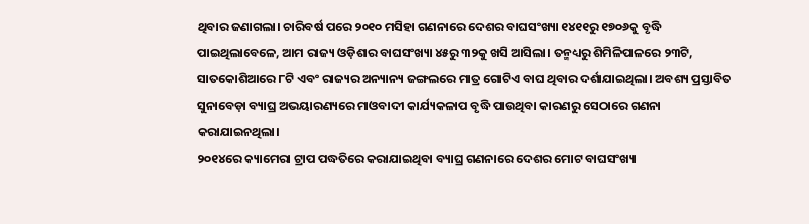ଥିବାର ଜଣାଗଲା। ଚାରିବର୍ଷ ପରେ ୨୦୧୦ ମସିହା ଗଣନାରେ ଦେଶର ବାଘସଂଖ୍ୟା ୧୪୧୧ରୁ ୧୭୦୬କୁ ବୃଦ୍ଧି ପାଇଥିଲାବେଳେ, ଆମ ରାଜ୍ୟ ଓଡ଼ିଶାର ବାଘସଂଖ୍ୟା ୪୫ରୁ ୩୨କୁ ଖସି ଆସିଲା। ତନ୍ମଧ୍ୟରୁ ଶିମିଳିପାଳରେ ୨୩ଟି, ସାତକୋଶିଆରେ ୮ଟି ଏବଂ ରାଜ୍ୟର ଅନ୍ୟାନ୍ୟ ଜଙ୍ଗଲରେ ମାତ୍ର ଗୋଟିଏ ବାଘ ଥିବାର ଦର୍ଶାଯାଇଥିଲା। ଅବଶ୍ୟ ପ୍ରସ୍ତାବିତ ସୁନାବେଡ଼ା ବ୍ୟାଘ୍ର ଅଭୟାରଣ୍ୟରେ ମାଓବାଦୀ କାର୍ଯ୍ୟକଳାପ ବୃଦ୍ଧି ପାଉଥିବା କାରଣରୁ ସେଠାରେ ଗଣନା କରାଯାଇନଥିଲା।
୨୦୧୪ରେ କ୍ୟାମେରା ଟ୍ରାପ ପଦ୍ଧତିରେ କରାଯାଇଥିବା ବ୍ୟାଘ୍ର ଗଣନାରେ ଦେଶର ମୋଟ ବାଘସଂଖ୍ୟା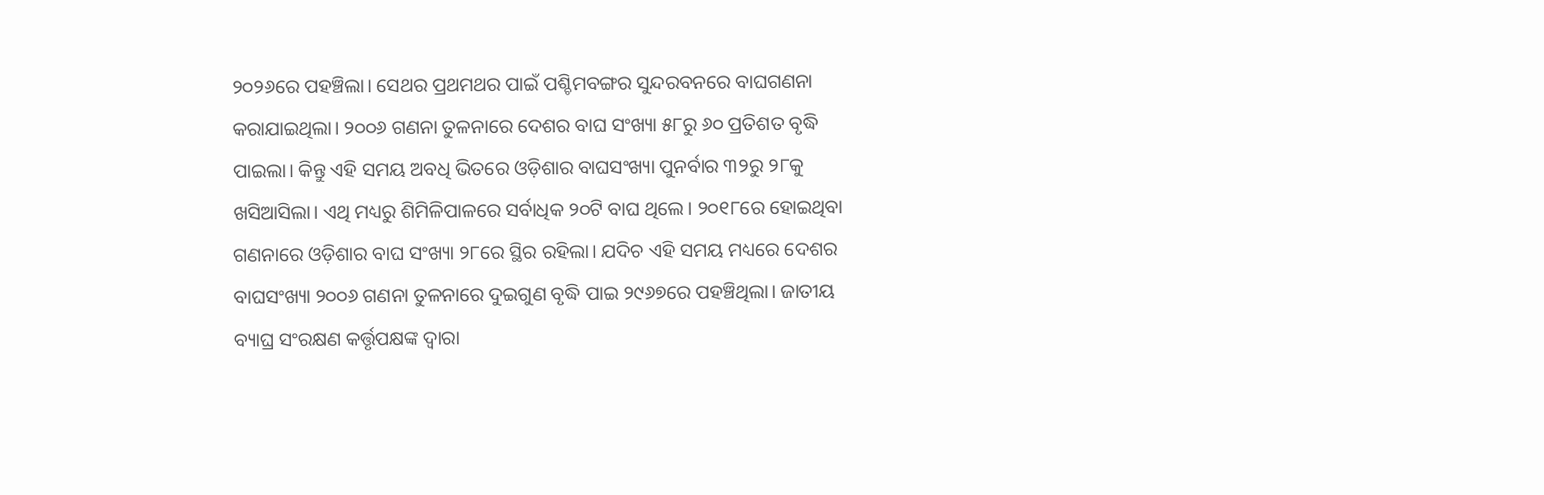୨୦୨୬ରେ ପହଞ୍ଚିଲା। ସେଥର ପ୍ରଥମଥର ପାଇଁ ପଶ୍ଚିମବଙ୍ଗର ସୁନ୍ଦରବନରେ ବାଘଗଣନା କରାଯାଇଥିଲା। ୨୦୦୬ ଗଣନା ତୁଳନାରେ ଦେଶର ବାଘ ସଂଖ୍ୟା ୫୮ରୁ ୬୦ ପ୍ରତିଶତ ବୃଦ୍ଧି ପାଇଲା। କିନ୍ତୁ ଏହି ସମୟ ଅବଧି ଭିତରେ ଓଡ଼ିଶାର ବାଘସଂଖ୍ୟା ପୁନର୍ବାର ୩୨ରୁ ୨୮କୁ ଖସିଆସିଲା। ଏଥି ମଧ୍ୟରୁ ଶିମିଳିପାଳରେ ସର୍ବାଧିକ ୨୦ଟି ବାଘ ଥିଲେ। ୨୦୧୮ରେ ହୋଇଥିବା ଗଣନାରେ ଓଡ଼ିଶାର ବାଘ ସଂଖ୍ୟା ୨୮ରେ ସ୍ଥିର ରହିଲା। ଯଦିଚ ଏହି ସମୟ ମଧ୍ୟରେ ଦେଶର ବାଘସଂଖ୍ୟା ୨୦୦୬ ଗଣନା ତୁଳନାରେ ଦୁଇଗୁଣ ବୃଦ୍ଧି ପାଇ ୨୯୬୭ରେ ପହଞ୍ଚିଥିଲା। ଜାତୀୟ ବ୍ୟାଘ୍ର ସଂରକ୍ଷଣ କର୍ତ୍ତୃପକ୍ଷଙ୍କ ଦ୍ବାରା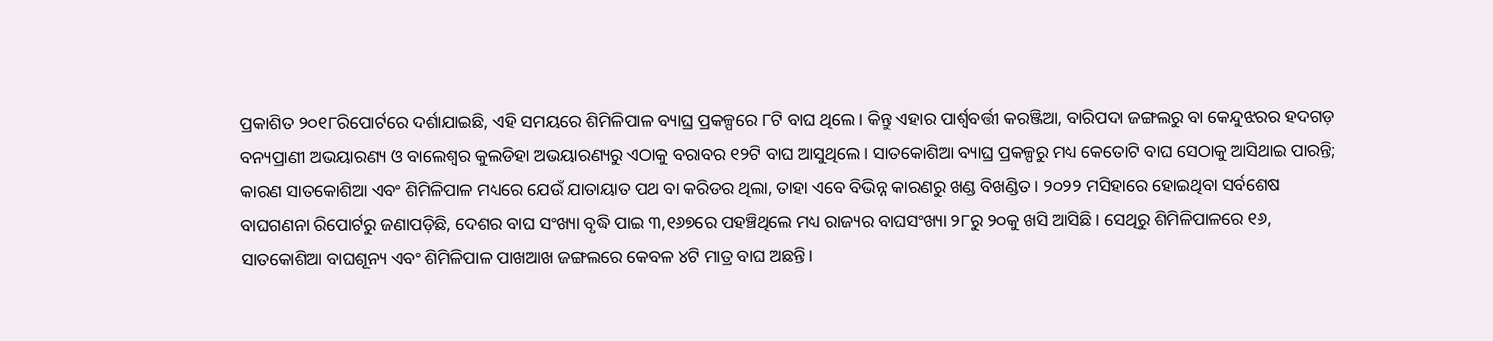ପ୍ରକାଶିତ ୨୦୧୮ରିପୋର୍ଟରେ ଦର୍ଶାଯାଇଛି, ଏହି ସମୟରେ ଶିମିଳିପାଳ ବ୍ୟାଘ୍ର ପ୍ରକଳ୍ପରେ ୮ଟି ବାଘ ଥିଲେ। କିନ୍ତୁ ଏହାର ପାର୍ଶ୍ବବର୍ତ୍ତୀ କରଞ୍ଜିଆ, ବାରିପଦା ଜଙ୍ଗଲରୁ ବା କେନ୍ଦୁଝରର ହଦଗଡ଼ ବନ୍ୟପ୍ରାଣୀ ଅଭୟାରଣ୍ୟ ଓ ବାଲେଶ୍ବର କୁଲଡିହା ଅଭୟାରଣ୍ୟରୁ ଏଠାକୁ ବରାବର ୧୨ଟି ବାଘ ଆସୁଥିଲେ। ସାତକୋଶିଆ ବ୍ୟାଘ୍ର ପ୍ରକଳ୍ପରୁ ମଧ୍ୟ କେତୋଟି ବାଘ ସେଠାକୁ ଆସିଥାଇ ପାରନ୍ତି; କାରଣ ସାତକୋଶିଆ ଏବଂ ଶିମିଳିପାଳ ମଧ୍ୟରେ ଯେଉଁ ଯାତାୟାତ ପଥ ବା କରିଡର ଥିଲା, ତାହା ଏବେ ବିଭିନ୍ନ କାରଣରୁ ଖଣ୍ଡ ବିଖଣ୍ଡିତ। ୨୦୨୨ ମସିହାରେ ହୋଇଥିବା ସର୍ବଶେଷ ବାଘଗଣନା ରିପୋର୍ଟରୁ ଜଣାପଡ଼ିଛି, ଦେଶର ବାଘ ସଂଖ୍ୟା ବୃଦ୍ଧି ପାଇ ୩,୧୬୭ରେ ପହଞ୍ଚିଥିଲେ ମଧ୍ୟ ରାଜ୍ୟର ବାଘସଂଖ୍ୟା ୨୮ରୁ ୨୦କୁ ଖସି ଆସିଛି। ସେଥିରୁ ଶିମିଳିପାଳରେ ୧୬, ସାତକୋଶିଆ ବାଘଶୂନ୍ୟ ଏବଂ ଶିମିଳିପାଳ ପାଖଆଖ ଜଙ୍ଗଲରେ କେବଳ ୪ଟି ମାତ୍ର ବାଘ ଅଛନ୍ତି।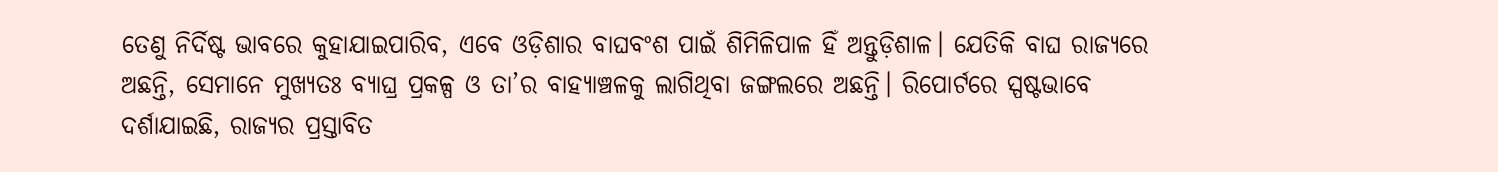ତେଣୁ ନିର୍ଦିଷ୍ଟ ଭାବରେ କୁହାଯାଇପାରିବ, ଏବେ ଓଡ଼ିଶାର ବାଘବଂଶ ପାଇଁ ଶିମିଳିପାଳ ହିଁ ଅନ୍ତୁଡ଼ିଶାଳ। ଯେତିକି ବାଘ ରାଜ୍ୟରେ ଅଛନ୍ତି, ସେମାନେ ମୁଖ୍ୟତଃ ବ୍ୟାଘ୍ର ପ୍ରକଳ୍ପ ଓ ତା’ର ବାହ୍ୟାଞ୍ଚଳକୁ ଲାଗିଥିବା ଜଙ୍ଗଲରେ ଅଛନ୍ତି। ରିପୋର୍ଟରେ ସ୍ପଷ୍ଟଭାବେ ଦର୍ଶାଯାଇଛି, ରାଜ୍ୟର ପ୍ରସ୍ତାବିତ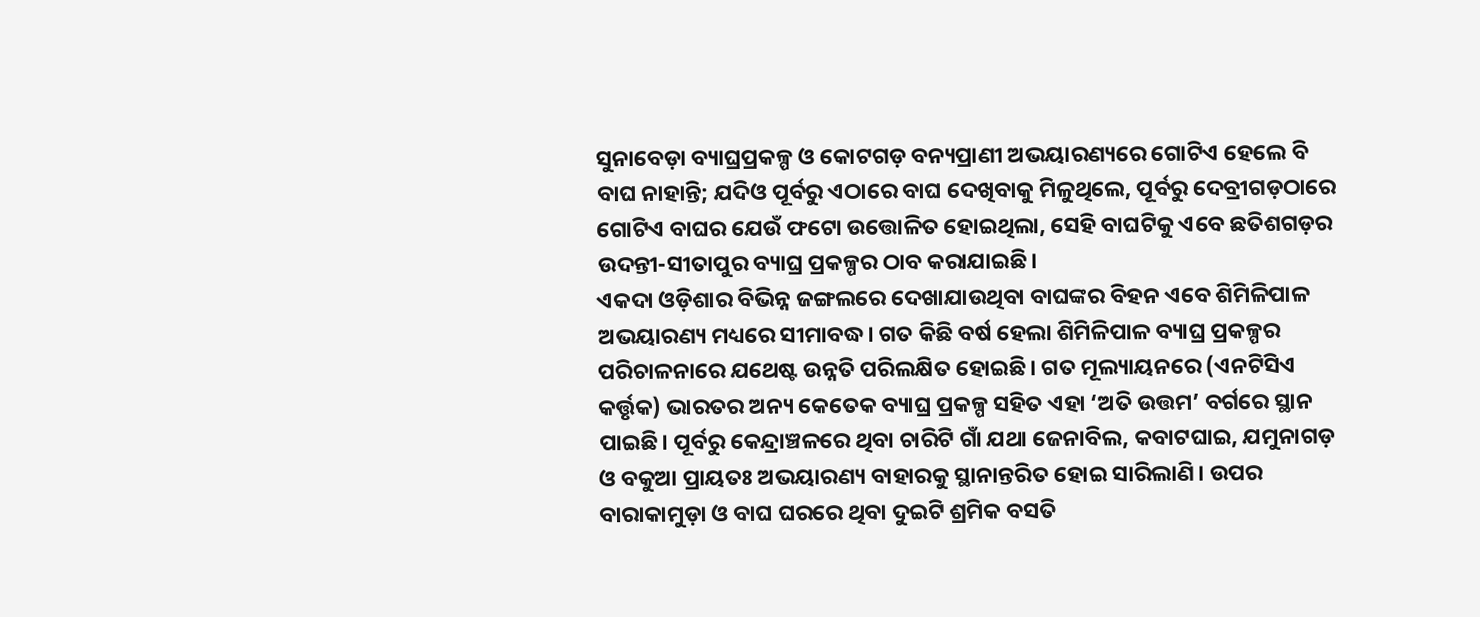ସୁନାବେଡ଼ା ବ୍ୟାଘ୍ରପ୍ରକଳ୍ପ ଓ କୋଟଗଡ଼ ବନ୍ୟପ୍ରାଣୀ ଅଭୟାରଣ୍ୟରେ ଗୋଟିଏ ହେଲେ ବି ବାଘ ନାହାନ୍ତି; ଯଦିଓ ପୂର୍ବରୁ ଏଠାରେ ବାଘ ଦେଖିବାକୁ ମିଳୁଥିଲେ, ପୂର୍ବରୁ ଦେବ୍ରୀଗଡ଼ଠାରେ ଗୋଟିଏ ବାଘର ଯେଉଁ ଫଟୋ ଉତ୍ତୋଳିତ ହୋଇଥିଲା, ସେହି ବାଘଟିକୁ ଏବେ ଛତିଶଗଡ଼ର ଉଦନ୍ତୀ-ସୀତାପୁର ବ୍ୟାଘ୍ର ପ୍ରକଳ୍ପର ଠାବ କରାଯାଇଛି।
ଏକଦା ଓଡ଼ିଶାର ବିଭିନ୍ନ ଜଙ୍ଗଲରେ ଦେଖାଯାଉଥିବା ବାଘଙ୍କର ବିହନ ଏବେ ଶିମିଳିପାଳ ଅଭୟାରଣ୍ୟ ମଧ୍ୟରେ ସୀମାବଦ୍ଧ। ଗତ କିଛି ବର୍ଷ ହେଲା ଶିମିଳିପାଳ ବ୍ୟାଘ୍ର ପ୍ରକଳ୍ପର ପରିଚାଳନାରେ ଯଥେଷ୍ଟ ଉନ୍ନତି ପରିଲକ୍ଷିତ ହୋଇଛି। ଗତ ମୂଲ୍ୟାୟନରେ (ଏନଟିସିଏ କର୍ତ୍ତୃକ) ଭାରତର ଅନ୍ୟ କେତେକ ବ୍ୟାଘ୍ର ପ୍ରକଳ୍ପ ସହିତ ଏହା ‘ଅତି ଉତ୍ତମ’ ବର୍ଗରେ ସ୍ଥାନ ପାଇଛି। ପୂର୍ବରୁ କେନ୍ଦ୍ରାଞ୍ଚଳରେ ଥିବା ଚାରିଟି ଗାଁ ଯଥା ଜେନାବିଲ, କବାଟଘାଇ, ଯମୁନାଗଡ଼ ଓ ବକୁଆ ପ୍ରାୟତଃ ଅଭୟାରଣ୍ୟ ବାହାରକୁ ସ୍ଥାନାନ୍ତରିତ ହୋଇ ସାରିଲାଣି। ଉପର ବାରାକାମୁଡ଼ା ଓ ବାଘ ଘରରେ ଥିବା ଦୁଇଟି ଶ୍ରମିକ ବସତି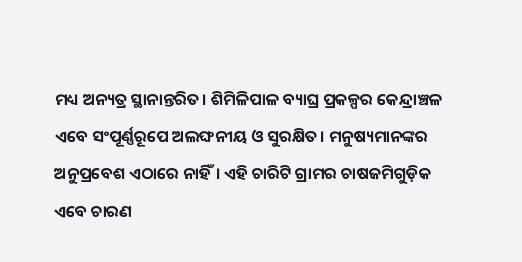ମଧ୍ୟ ଅନ୍ୟତ୍ର ସ୍ଥାନାନ୍ତରିତ। ଶିମିଳିପାଳ ବ୍ୟାଘ୍ର ପ୍ରକଳ୍ପର କେନ୍ଦ୍ରାଞ୍ଚଳ ଏବେ ସଂପୂର୍ଣ୍ଣରୂପେ ଅଲଙ୍ଘନୀୟ ଓ ସୁରକ୍ଷିତ। ମନୁଷ୍ୟମାନଙ୍କର ଅନୁପ୍ରବେଶ ଏଠାରେ ନାହିଁ। ଏହି ଚାରିଟି ଗ୍ରାମର ଚାଷଜମିଗୁଡ଼ିକ ଏବେ ଚାରଣ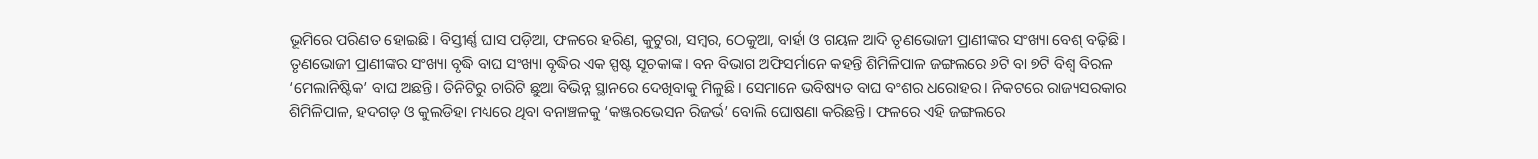ଭୂମିରେ ପରିଣତ ହୋଇଛି। ବିସ୍ତୀର୍ଣ୍ଣ ଘାସ ପଡ଼ିଆ, ଫଳରେ ହରିଣ, କୁଟୁରା, ସମ୍ବର, ଠେକୁଆ, ବାର୍ହା ଓ ଗୟଳ ଆଦି ତୃଣଭୋଜୀ ପ୍ରାଣୀଙ୍କର ସଂଖ୍ୟା ବେଶ୍ ବଢ଼ିଛି। ତୃଣଭୋଜୀ ପ୍ରାଣୀଙ୍କର ସଂଖ୍ୟା ବୃଦ୍ଧି ବାଘ ସଂଖ୍ୟା ବୃଦ୍ଧିର ଏକ ସ୍ପଷ୍ଟ ସୂଚକାଙ୍କ। ବନ ବିଭାଗ ଅଫିସର୍ମାନେ କହନ୍ତି ଶିମିଳିପାଳ ଜଙ୍ଗଲରେ ୬ଟି ବା ୭ଟି ବିଶ୍ବ ବିରଳ ‘ମେଲାନିଷ୍ଟିକ’ ବାଘ ଅଛନ୍ତି। ତିନିଟିରୁ ଚାରିଟି ଛୁଆ ବିଭିନ୍ନ ସ୍ଥାନରେ ଦେଖିବାକୁ ମିଳୁଛି। ସେମାନେ ଭବିଷ୍ୟତ ବାଘ ବଂଶର ଧରୋହର। ନିକଟରେ ରାଜ୍ୟସରକାର ଶିମିଳିପାଳ, ହଦଗଡ଼ ଓ କୁଲଡିହା ମଧ୍ୟରେ ଥିବା ବନାଞ୍ଚଳକୁ ‘କଞ୍ଜରଭେସନ ରିଜର୍ଭ’ ବୋଲି ଘୋଷଣା କରିଛନ୍ତି। ଫଳରେ ଏହି ଜଙ୍ଗଲରେ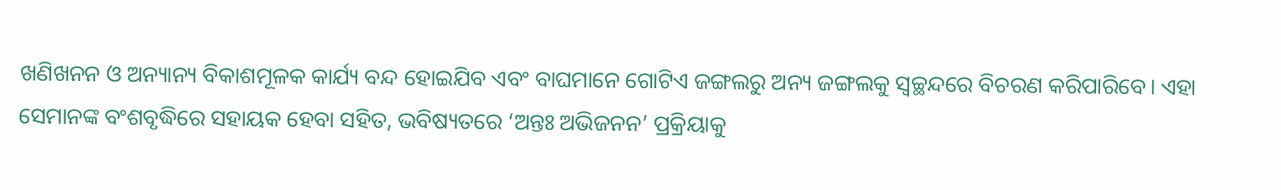ଖଣିଖନନ ଓ ଅନ୍ୟାନ୍ୟ ବିକାଶମୂଳକ କାର୍ଯ୍ୟ ବନ୍ଦ ହୋଇଯିବ ଏବଂ ବାଘମାନେ ଗୋଟିଏ ଜଙ୍ଗଲରୁ ଅନ୍ୟ ଜଙ୍ଗଲକୁ ସ୍ବଚ୍ଛନ୍ଦରେ ବିଚରଣ କରିପାରିବେ। ଏହା ସେମାନଙ୍କ ବଂଶବୃଦ୍ଧିରେ ସହାୟକ ହେବା ସହିତ, ଭବିଷ୍ୟତରେ ‘ଅନ୍ତଃ ଅଭିଜନନ’ ପ୍ରକ୍ରିୟାକୁ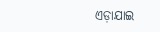ଏଡ଼ାଯାଇ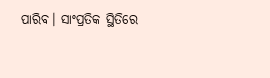ପାରିବ। ସାଂପ୍ରତିକ ସ୍ଥିତିରେ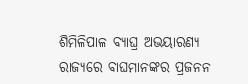ଶିମିଳିପାଳ ବ୍ୟାଘ୍ର ଅଭୟାରଣ୍ୟ ରାଜ୍ୟରେ ବାଘମାନଙ୍କର ପ୍ରଜନନ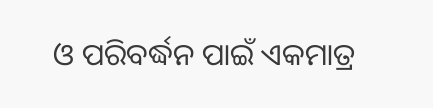ଓ ପରିବର୍ଦ୍ଧନ ପାଇଁ ଏକମାତ୍ର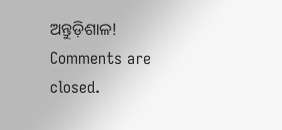ଅନ୍ତୁଡ଼ିଶାଳ!
Comments are closed.